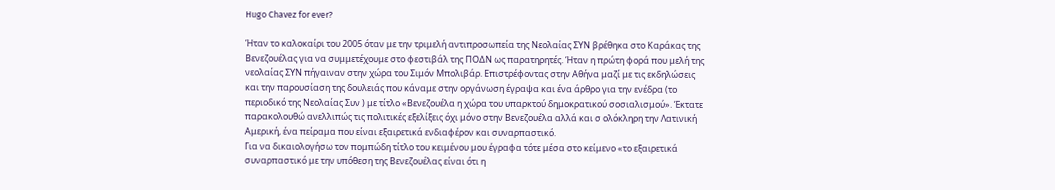Hugo Chavez for ever?

Ήταν το καλοκαίρι του 2005 όταν με την τριμελή αντιπροσωπεία της Νεολαίας ΣΥΝ βρέθηκα στο Καράκας της Βενεζουέλας για να συμμετέχουμε στο φεστιβάλ της ΠΟΔΝ ως παρατηρητές. Ήταν η πρώτη φορά που μελή της νεολαίας ΣΥΝ πήγαιναν στην χώρα του Σιμόν Μπολιβάρ. Επιστρέφοντας στην Αθήνα μαζί με τις εκδηλώσεις και την παρουσίαση της δουλειάς που κάναμε στην οργάνωση έγραψα και ένα άρθρο για την ενέδρα (το περιοδικό της Νεολαίας Συν ) με τίτλο «Βενεζουέλα η χώρα του υπαρκτού δημοκρατικού σοσιαλισμού». Έκτατε παρακολουθώ ανελλιπώς τις πολιτικές εξελίξεις όχι μόνο στην Βενεζουέλα αλλά και σ ολόκληρη την Λατινική Αμερική, ένα πείραμα που είναι εξαιρετικά ενδιαφέρον και συναρπαστικό.
Για να δικαιολογήσω τον πομπώδη τίτλο του κειμένου μου έγραφα τότε μέσα στο κείμενο «το εξαιρετικά συναρπαστικό με την υπόθεση της Βενεζουέλας είναι ότι η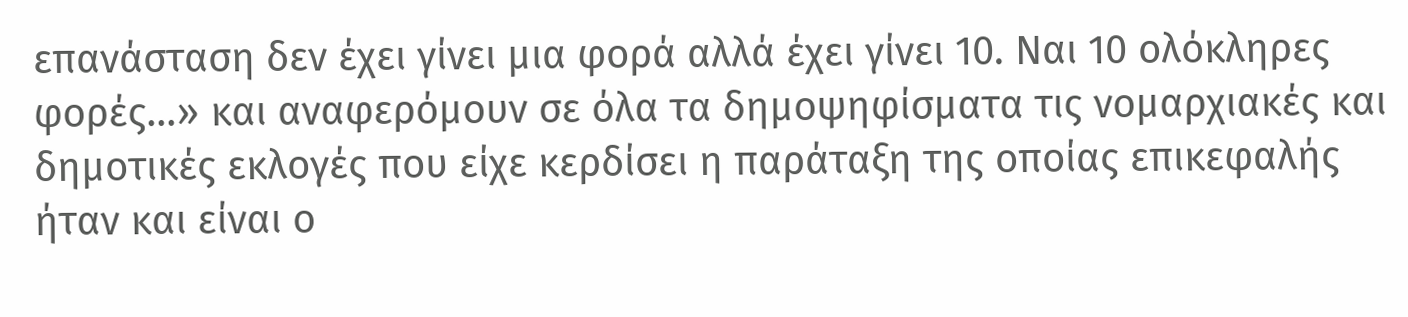επανάσταση δεν έχει γίνει μια φορά αλλά έχει γίνει 10. Ναι 10 ολόκληρες φορές…» και αναφερόμουν σε όλα τα δημοψηφίσματα τις νομαρχιακές και δημοτικές εκλογές που είχε κερδίσει η παράταξη της οποίας επικεφαλής ήταν και είναι ο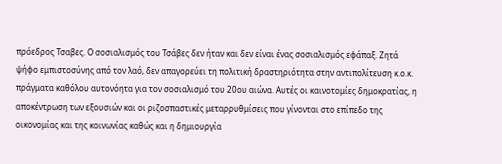πρόεδρος Τσαβες. Ο σοσιαλισμός του Τσάβες δεν ήταν και δεν είναι ένας σοσιαλισμός εφάπαξ. Ζητά ψήφο εμπιστοσύνης από τον λαό, δεν απαγορεύει τη πολιτική δραστηριότητα στην αντιπολίτευση κ.ο.κ. πράγματα καθόλου αυτονόητα για τον σοσιαλισμό του 20ου αιώνα. Αυτές οι καινοτομίες δημοκρατίας, η αποκέντρωση των εξουσιών και οι ριζοσπαστικές μεταρρυθμίσεις που γίνονται στο επίπεδο της οικονομίας και της κοινωνίας καθώς και η δημιουργία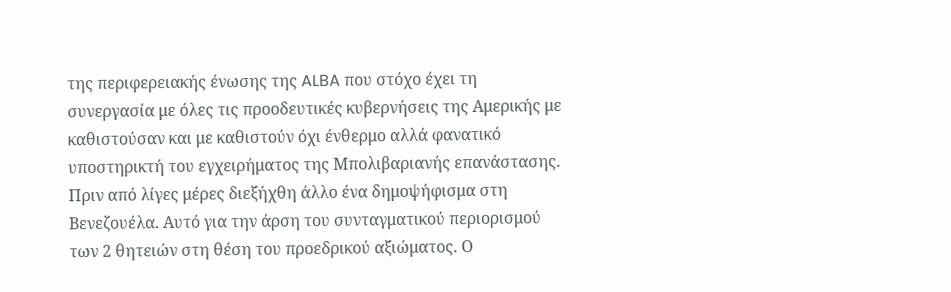της περιφερειακής ένωσης της ALBA που στόχο έχει τη συνεργασία με όλες τις προοδευτικές κυβερνήσεις της Αμερικής με καθιστούσαν και με καθιστούν όχι ένθερμο αλλά φανατικό υποστηρικτή του εγχειρήματος της Μπολιβαριανής επανάστασης.
Πριν από λίγες μέρες διεξήχθη άλλο ένα δημοψήφισμα στη Βενεζουέλα. Αυτό για την άρση του συνταγματικού περιορισμού των 2 θητειών στη θέση του προεδρικού αξιώματος. Ο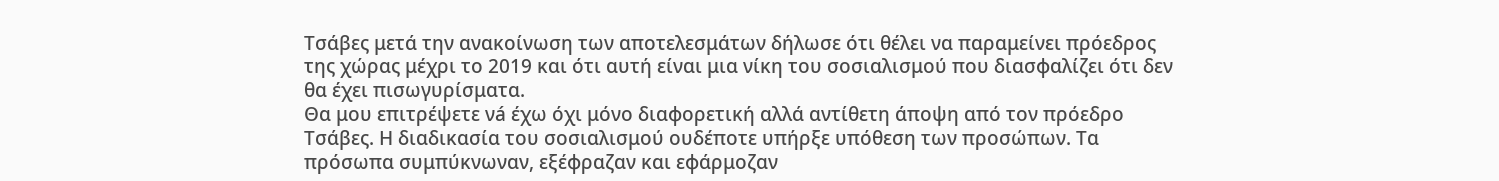Τσάβες μετά την ανακοίνωση των αποτελεσμάτων δήλωσε ότι θέλει να παραμείνει πρόεδρος της χώρας μέχρι το 2019 και ότι αυτή είναι μια νίκη του σοσιαλισμού που διασφαλίζει ότι δεν θα έχει πισωγυρίσματα.
Θα μου επιτρέψετε νá έχω όχι μόνο διαφορετική αλλά αντίθετη άποψη από τον πρόεδρο Τσάβες. Η διαδικασία του σοσιαλισμού ουδέποτε υπήρξε υπόθεση των προσώπων. Τα πρόσωπα συμπύκνωναν, εξέφραζαν και εφάρμοζαν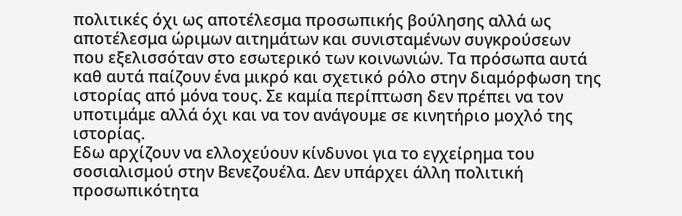πολιτικές όχι ως αποτέλεσμα προσωπικής βούλησης αλλά ως αποτέλεσμα ώριμων αιτημάτων και συνισταμένων συγκρούσεων που εξελισσόταν στο εσωτερικό των κοινωνιών. Τα πρόσωπα αυτά καθ αυτά παίζουν ένα μικρό και σχετικό ρόλο στην διαμόρφωση της ιστορίας από μόνα τους. Σε καμία περίπτωση δεν πρέπει να τον υποτιμάμε αλλά όχι και να τον ανάγουμε σε κινητήριο μοχλό της ιστορίας.
Εδω αρχίζουν να ελλοχεύουν κίνδυνοι για το εγχείρημα του σοσιαλισμού στην Βενεζουέλα. Δεν υπάρχει άλλη πολιτική προσωπικότητα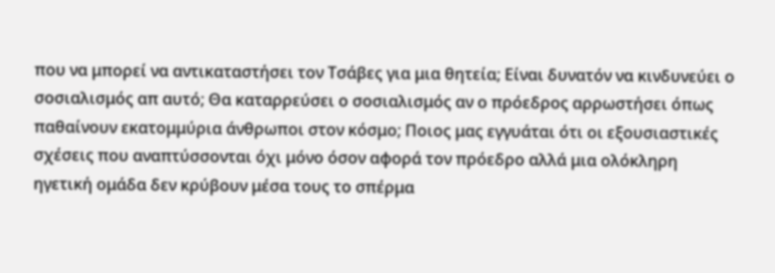που να μπορεί να αντικαταστήσει τον Τσάβες για μια θητεία; Είναι δυνατόν να κινδυνεύει ο σοσιαλισμός απ αυτό; Θα καταρρεύσει ο σοσιαλισμός αν ο πρόεδρος αρρωστήσει όπως παθαίνουν εκατομμύρια άνθρωποι στον κόσμο; Ποιος μας εγγυάται ότι οι εξουσιαστικές σχέσεις που αναπτύσσονται όχι μόνο όσον αφορά τον πρόεδρο αλλά μια ολόκληρη ηγετική ομάδα δεν κρύβουν μέσα τους το σπέρμα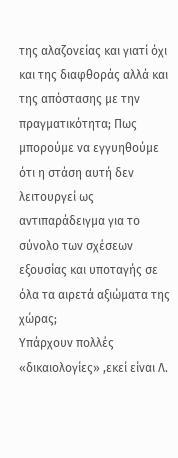της αλαζονείας και γιατί όχι και της διαφθοράς αλλά και της απόστασης με την πραγματικότητα; Πως μπορούμε να εγγυηθούμε ότι η στάση αυτή δεν λειτουργεί ως αντιπαράδειγμα για το σύνολο των σχέσεων εξουσίας και υποταγής σε όλα τα αιρετά αξιώματα της χώρας;
Υπάρχουν πολλές «δικαιολογίες» ,εκεί είναι Λ.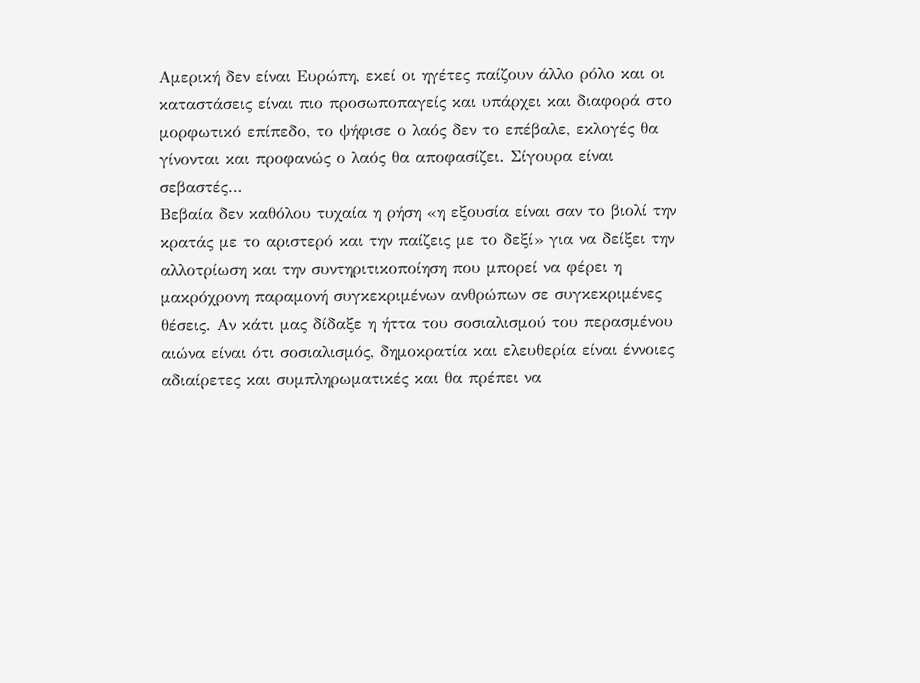Αμερική δεν είναι Ευρώπη, εκεί οι ηγέτες παίζουν άλλο ρόλο και οι καταστάσεις είναι πιο προσωποπαγείς και υπάρχει και διαφορά στο μορφωτικό επίπεδο, το ψήφισε ο λαός δεν το επέβαλε, εκλογές θα γίνονται και προφανώς ο λαός θα αποφασίζει. Σίγουρα είναι σεβαστές…
Βεβαία δεν καθόλου τυχαία η ρήση «η εξουσία είναι σαν το βιολί την κρατάς με το αριστερό και την παίζεις με το δεξί» για να δείξει την αλλοτρίωση και την συντηριτικοποίηση που μπορεί να φέρει η μακρόχρονη παραμονή συγκεκριμένων ανθρώπων σε συγκεκριμένες θέσεις. Αν κάτι μας δίδαξε η ήττα του σοσιαλισμού του περασμένου αιώνα είναι ότι σοσιαλισμός, δημοκρατία και ελευθερία είναι έννοιες αδιαίρετες και συμπληρωματικές και θα πρέπει να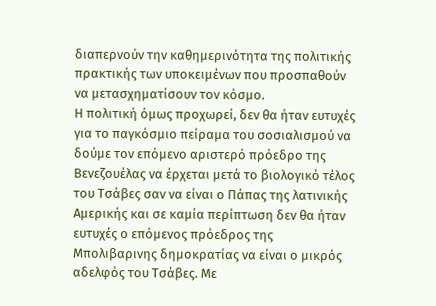διαπερνούν την καθημερινότητα της πολιτικής πρακτικής των υποκειμένων που προσπαθούν να μετασχηματίσουν τον κόσμο.
Η πολιτική όμως προχωρεί, δεν θα ήταν ευτυχές για το παγκόσμιο πείραμα του σοσιαλισμού να δούμε τον επόμενο αριστερό πρόεδρο της Βενεζουέλας να έρχεται μετά το βιολογικό τέλος του Τσάβες σαν να είναι ο Πάπας της λατινικής Αμερικής και σε καμία περίπτωση δεν θα ήταν ευτυχές ο επόμενος πρόεδρος της Μπολιβαρινης δημοκρατίας να είναι ο μικρός αδελφός του Τσάβες. Με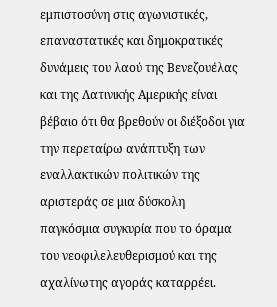εμπιστοσύνη στις αγωνιστικές, επαναστατικές και δημοκρατικές δυνάμεις του λαού της Βενεζουέλας και της Λατινικής Αμερικής είναι βέβαιο ότι θα βρεθούν οι διέξοδοι για την περεταίρω ανάπτυξη των εναλλακτικών πολιτικών της αριστεράς σε μια δύσκολη παγκόσμια συγκυρία που το όραμα του νεοφιλελευθερισμού και της αχαλίνωτης αγοράς καταρρέει.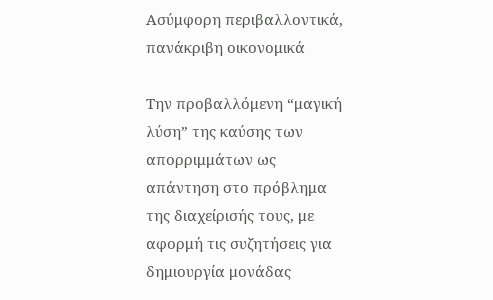Ασύμφορη περιβαλλοντικά, πανάκριβη οικονομικά

Την προβαλλόμενη “μαγική λύση” της καύσης των απορριμμάτων ως απάντηση στο πρόβλημα της διαχείρισής τους, με αφορμή τις συζητήσεις για δημιουργία μονάδας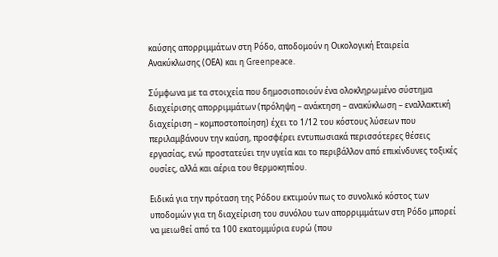καύσης απορριμμάτων στη Ρόδο, αποδομούν η Οικολογική Εταιρεία Ανακύκλωσης (ΟΕΑ) και η Greenpeace.

Σύμφωνα με τα στοιχεία που δημοσιοποιούν ένα ολοκληρωμένο σύστημα διαχείρισης απορριμμάτων (πρόληψη – ανάκτηση – ανακύκλωση – εναλλακτική διαχείριση – κομποστοποίηση) έχει το 1/12 του κόστους λύσεων που περιλαμβάνουν την καύση, προσφέρει εντυπωσιακά περισσότερες θέσεις εργασίας, ενώ προστατεύει την υγεία και το περιβάλλον από επικίνδυνες τοξικές ουσίες, αλλά και αέρια του θερμοκηπίου.

Ειδικά για την πρόταση της Ρόδου εκτιμούν πως το συνολικό κόστος των υποδομών για τη διαχείριση του συνόλου των απορριμμάτων στη Ρόδο μπορεί να μειωθεί από τα 100 εκατομμύρια ευρώ (που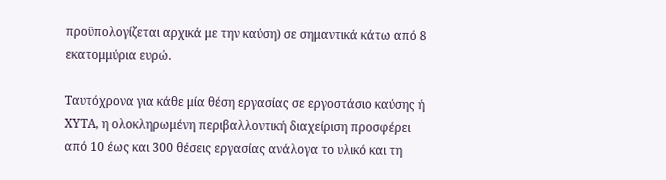προϋπολογίζεται αρχικά με την καύση) σε σημαντικά κάτω από 8 εκατομμύρια ευρώ.

Ταυτόχρονα για κάθε μία θέση εργασίας σε εργοστάσιο καύσης ή ΧΥΤΑ, η ολοκληρωμένη περιβαλλοντική διαχείριση προσφέρει από 10 έως και 300 θέσεις εργασίας ανάλογα το υλικό και τη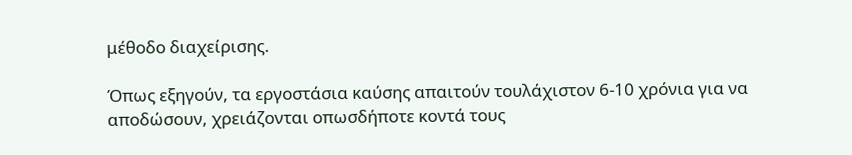μέθοδο διαχείρισης.

Όπως εξηγούν, τα εργοστάσια καύσης απαιτούν τουλάχιστον 6-10 χρόνια για να αποδώσουν, χρειάζονται οπωσδήποτε κοντά τους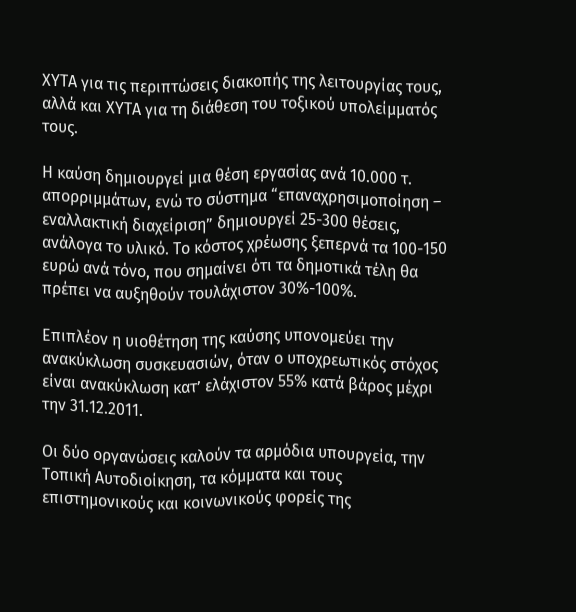ΧΥΤΑ για τις περιπτώσεις διακοπής της λειτουργίας τους, αλλά και ΧΥΤΑ για τη διάθεση του τοξικού υπολείμματός τους.

Η καύση δημιουργεί μια θέση εργασίας ανά 10.000 τ. απορριμμάτων, ενώ το σύστημα “επαναχρησιμοποίηση – εναλλακτική διαχείριση” δημιουργεί 25-300 θέσεις, ανάλογα το υλικό. Το κόστος χρέωσης ξεπερνά τα 100-150 ευρώ ανά τόνο, που σημαίνει ότι τα δημοτικά τέλη θα πρέπει να αυξηθούν τουλάχιστον 30%-100%.

Επιπλέον η υιοθέτηση της καύσης υπονομεύει την ανακύκλωση συσκευασιών, όταν ο υποχρεωτικός στόχος είναι ανακύκλωση κατ’ ελάχιστον 55% κατά βάρος μέχρι την 31.12.2011.

Οι δύο οργανώσεις καλούν τα αρμόδια υπουργεία, την Τοπική Αυτοδιοίκηση, τα κόμματα και τους επιστημονικούς και κοινωνικούς φορείς της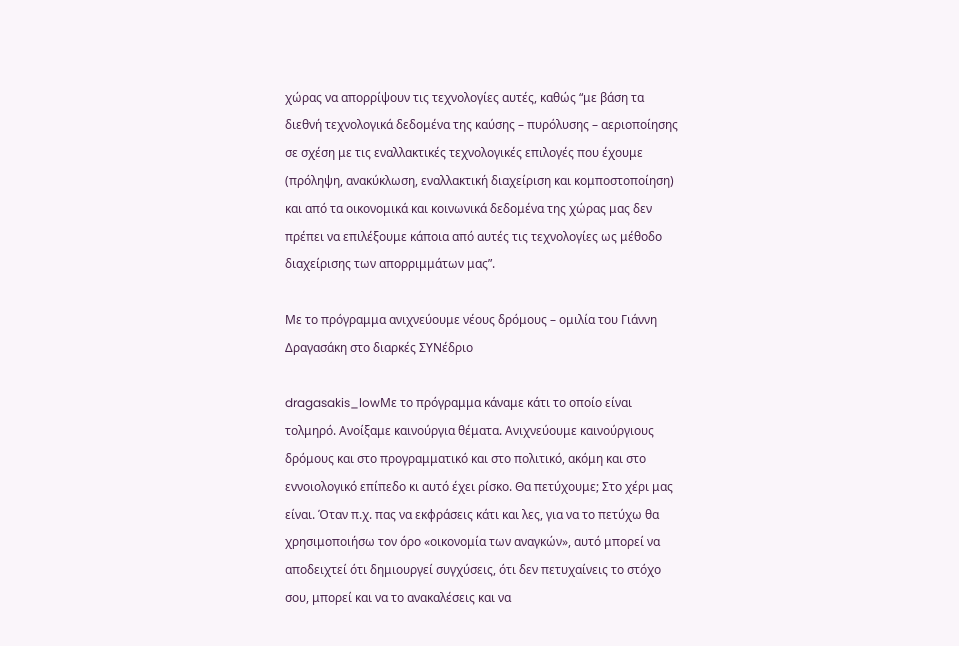χώρας να απορρίψουν τις τεχνολογίες αυτές, καθώς “με βάση τα διεθνή τεχνολογικά δεδομένα της καύσης – πυρόλυσης – αεριοποίησης σε σχέση με τις εναλλακτικές τεχνολογικές επιλογές που έχουμε (πρόληψη, ανακύκλωση, εναλλακτική διαχείριση και κομποστοποίηση) και από τα οικονομικά και κοινωνικά δεδομένα της χώρας μας δεν πρέπει να επιλέξουμε κάποια από αυτές τις τεχνολογίες ως μέθοδο διαχείρισης των απορριμμάτων μας”.

Με το πρόγραμμα ανιχνεύουμε νέους δρόμους – ομιλία του Γιάννη Δραγασάκη στο διαρκές ΣΥΝέδριο

dragasakis_lowΜε το πρόγραμμα κάναμε κάτι το οποίο είναι τολμηρό. Ανοίξαμε καινούργια θέματα. Ανιχνεύουμε καινούργιους δρόμους και στο προγραμματικό και στο πολιτικό, ακόμη και στο εννοιολογικό επίπεδο κι αυτό έχει ρίσκο. Θα πετύχουμε; Στο χέρι μας είναι. Όταν π.χ. πας να εκφράσεις κάτι και λες, για να το πετύχω θα χρησιμοποιήσω τον όρο «οικονομία των αναγκών», αυτό μπορεί να αποδειχτεί ότι δημιουργεί συγχύσεις, ότι δεν πετυχαίνεις το στόχο σου, μπορεί και να το ανακαλέσεις και να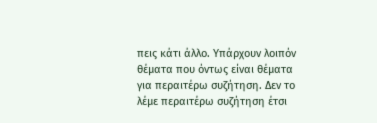πεις κάτι άλλο. Υπάρχουν λοιπόν θέματα που όντως είναι θέματα για περαιτέρω συζήτηση. Δεν το λέμε περαιτέρω συζήτηση έτσι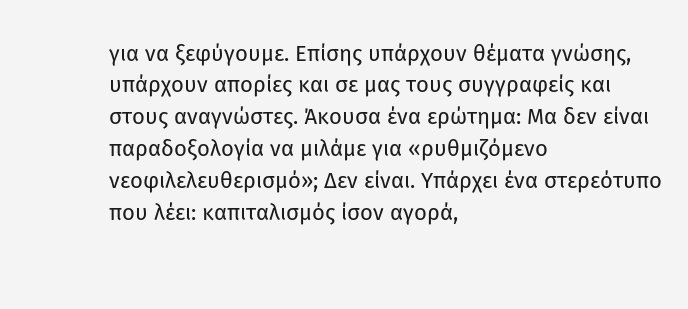για να ξεφύγουμε. Επίσης υπάρχουν θέματα γνώσης, υπάρχουν απορίες και σε μας τους συγγραφείς και στους αναγνώστες. Άκουσα ένα ερώτημα: Μα δεν είναι παραδοξολογία να μιλάμε για «ρυθμιζόμενο νεοφιλελευθερισμό»; Δεν είναι. Υπάρχει ένα στερεότυπο που λέει: καπιταλισμός ίσον αγορά,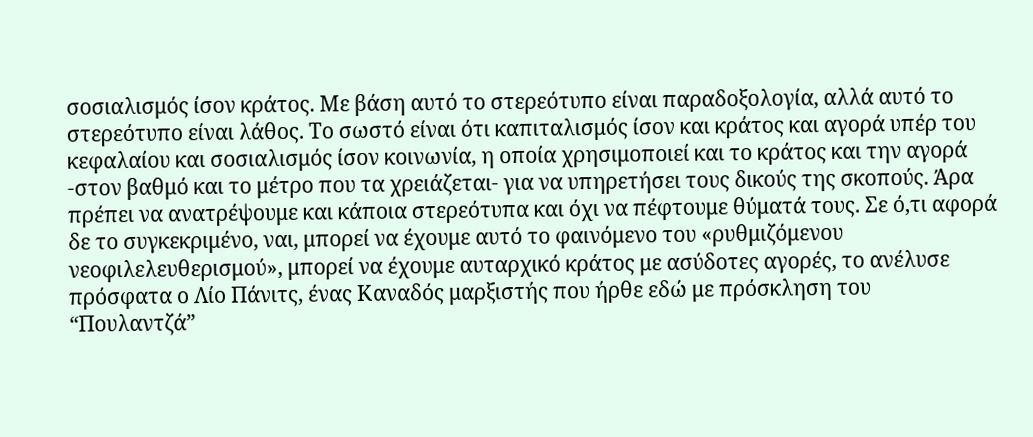σοσιαλισμός ίσον κράτος. Με βάση αυτό το στερεότυπο είναι παραδοξολογία, αλλά αυτό το στερεότυπο είναι λάθος. Το σωστό είναι ότι καπιταλισμός ίσον και κράτος και αγορά υπέρ του κεφαλαίου και σοσιαλισμός ίσον κοινωνία, η οποία χρησιμοποιεί και το κράτος και την αγορά -στον βαθμό και το μέτρο που τα χρειάζεται- για να υπηρετήσει τους δικούς της σκοπούς. Άρα πρέπει να ανατρέψουμε και κάποια στερεότυπα και όχι να πέφτουμε θύματά τους. Σε ό,τι αφορά δε το συγκεκριμένο, ναι, μπορεί να έχουμε αυτό το φαινόμενο του «ρυθμιζόμενου νεοφιλελευθερισμού», μπορεί να έχουμε αυταρχικό κράτος με ασύδοτες αγορές, το ανέλυσε πρόσφατα ο Λίο Πάνιτς, ένας Καναδός μαρξιστής που ήρθε εδώ με πρόσκληση του “Πουλαντζά”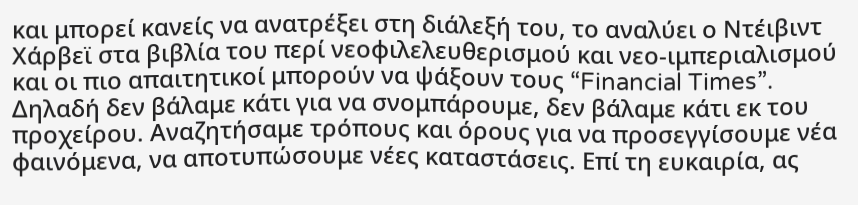και μπορεί κανείς να ανατρέξει στη διάλεξή του, το αναλύει ο Ντέιβιντ Χάρβεϊ στα βιβλία του περί νεοφιλελευθερισμού και νεο-ιμπεριαλισμού και οι πιο απαιτητικοί μπορούν να ψάξουν τους “Financial Times”. Δηλαδή δεν βάλαμε κάτι για να σνομπάρουμε, δεν βάλαμε κάτι εκ του προχείρου. Αναζητήσαμε τρόπους και όρους για να προσεγγίσουμε νέα φαινόμενα, να αποτυπώσουμε νέες καταστάσεις. Επί τη ευκαιρία, ας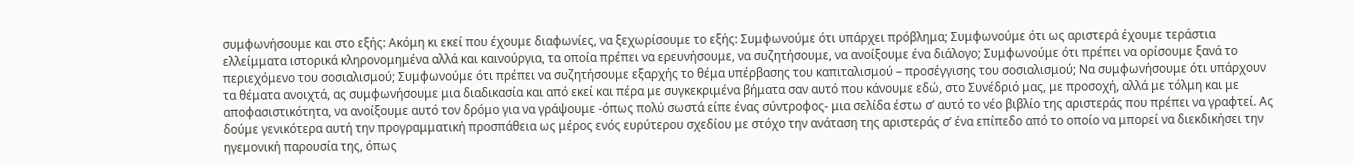συμφωνήσουμε και στο εξής: Ακόμη κι εκεί που έχουμε διαφωνίες, να ξεχωρίσουμε το εξής: Συμφωνούμε ότι υπάρχει πρόβλημα; Συμφωνούμε ότι ως αριστερά έχουμε τεράστια ελλείμματα ιστορικά κληρονομημένα αλλά και καινούργια, τα οποία πρέπει να ερευνήσουμε, να συζητήσουμε, να ανοίξουμε ένα διάλογο; Συμφωνούμε ότι πρέπει να ορίσουμε ξανά το περιεχόμενο του σοσιαλισμού; Συμφωνούμε ότι πρέπει να συζητήσουμε εξαρχής το θέμα υπέρβασης του καπιταλισμού – προσέγγισης του σοσιαλισμού; Να συμφωνήσουμε ότι υπάρχουν τα θέματα ανοιχτά, ας συμφωνήσουμε μια διαδικασία και από εκεί και πέρα με συγκεκριμένα βήματα σαν αυτό που κάνουμε εδώ, στο Συνέδριό μας, με προσοχή, αλλά με τόλμη και με αποφασιστικότητα, να ανοίξουμε αυτό τον δρόμο για να γράψουμε -όπως πολύ σωστά είπε ένας σύντροφος- μια σελίδα έστω σ’ αυτό το νέο βιβλίο της αριστεράς που πρέπει να γραφτεί. Ας δούμε γενικότερα αυτή την προγραμματική προσπάθεια ως μέρος ενός ευρύτερου σχεδίου με στόχο την ανάταση της αριστεράς σ’ ένα επίπεδο από το οποίο να μπορεί να διεκδικήσει την ηγεμονική παρουσία της, όπως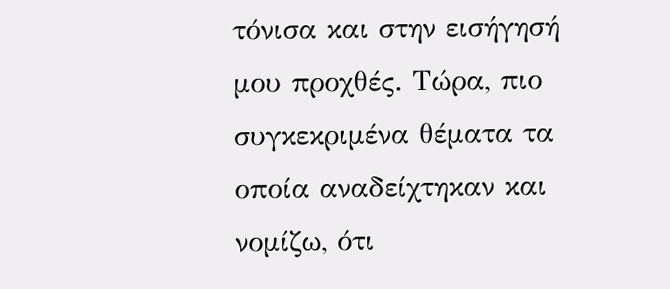τόνισα και στην εισήγησή μου προχθές. Τώρα, πιο συγκεκριμένα θέματα τα οποία αναδείχτηκαν και νομίζω, ότι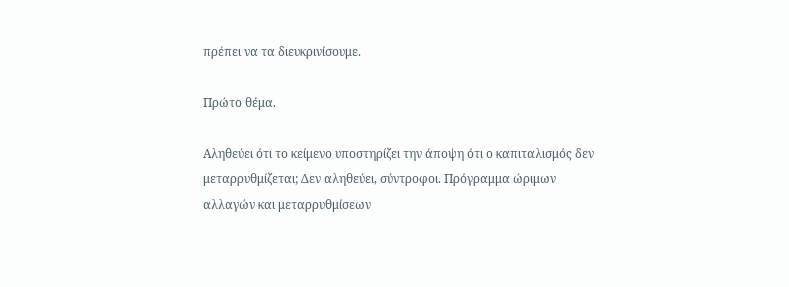πρέπει να τα διευκρινίσουμε.

Πρώτο θέμα.

Αληθεύει ότι το κείμενο υποστηρίζει την άποψη ότι ο καπιταλισμός δεν μεταρρυθμίζεται; Δεν αληθεύει, σύντροφοι. Πρόγραμμα ώριμων αλλαγών και μεταρρυθμίσεων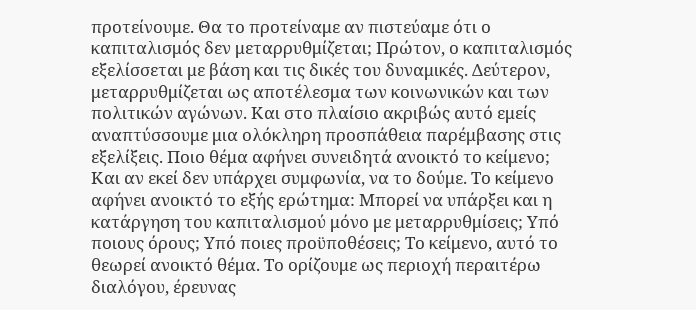προτείνουμε. Θα το προτείναμε αν πιστεύαμε ότι ο καπιταλισμός δεν μεταρρυθμίζεται; Πρώτον, ο καπιταλισμός εξελίσσεται με βάση και τις δικές του δυναμικές. Δεύτερον, μεταρρυθμίζεται ως αποτέλεσμα των κοινωνικών και των πολιτικών αγώνων. Και στο πλαίσιο ακριβώς αυτό εμείς αναπτύσσουμε μια ολόκληρη προσπάθεια παρέμβασης στις εξελίξεις. Ποιο θέμα αφήνει συνειδητά ανοικτό το κείμενο; Και αν εκεί δεν υπάρχει συμφωνία, να το δούμε. Το κείμενο αφήνει ανοικτό το εξής ερώτημα: Μπορεί να υπάρξει και η κατάργηση του καπιταλισμού μόνο με μεταρρυθμίσεις; Υπό ποιους όρους; Υπό ποιες προϋποθέσεις; Το κείμενο, αυτό το θεωρεί ανοικτό θέμα. Το ορίζουμε ως περιοχή περαιτέρω διαλόγου, έρευνας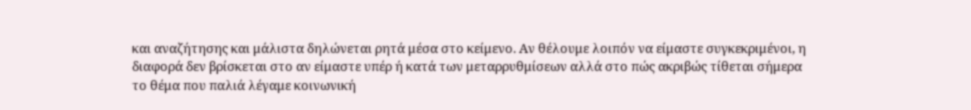και αναζήτησης και μάλιστα δηλώνεται ρητά μέσα στο κείμενο. Αν θέλουμε λοιπόν να είμαστε συγκεκριμένοι, η διαφορά δεν βρίσκεται στο αν είμαστε υπέρ ή κατά των μεταρρυθμίσεων αλλά στο πώς ακριβώς τίθεται σήμερα το θέμα που παλιά λέγαμε κοινωνική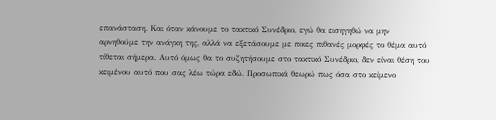επανάσταση. Και όταν κάνουμε το τακτικό Συνέδριο, εγώ θα εισηγηθώ να μην αρνηθούμε την ανάγκη της, αλλά να εξετάσουμε με ποιες πιθανές μορφές το θέμα αυτό τίθεται σήμερα. Αυτό όμως θα το συζητήσουμε στο τακτικό Συνέδριο, δεν είναι θέση του κειμένου αυτό που σας λέω τώρα εδώ. Προσωπικά θεωρώ πως όσα στο κείμενο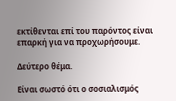εκτίθενται επί του παρόντος είναι επαρκή για να προχωρήσουμε.

Δεύτερο θέμα.

Είναι σωστό ότι ο σοσιαλισμός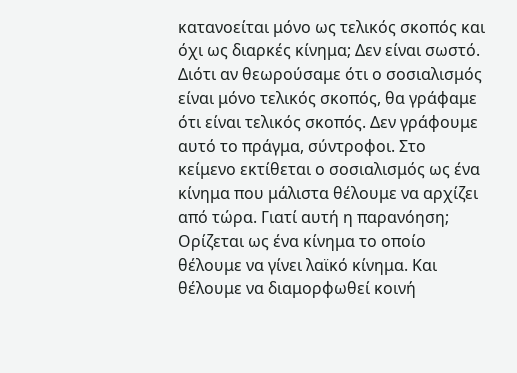κατανοείται μόνο ως τελικός σκοπός και όχι ως διαρκές κίνημα; Δεν είναι σωστό. Διότι αν θεωρούσαμε ότι ο σοσιαλισμός είναι μόνο τελικός σκοπός, θα γράφαμε ότι είναι τελικός σκοπός. Δεν γράφουμε αυτό το πράγμα, σύντροφοι. Στο κείμενο εκτίθεται ο σοσιαλισμός ως ένα κίνημα που μάλιστα θέλουμε να αρχίζει από τώρα. Γιατί αυτή η παρανόηση; Ορίζεται ως ένα κίνημα το οποίο θέλουμε να γίνει λαϊκό κίνημα. Και θέλουμε να διαμορφωθεί κοινή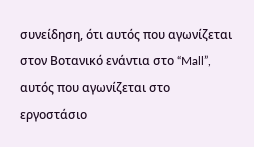συνείδηση, ότι αυτός που αγωνίζεται στον Βοτανικό ενάντια στο “Mall”, αυτός που αγωνίζεται στο εργοστάσιο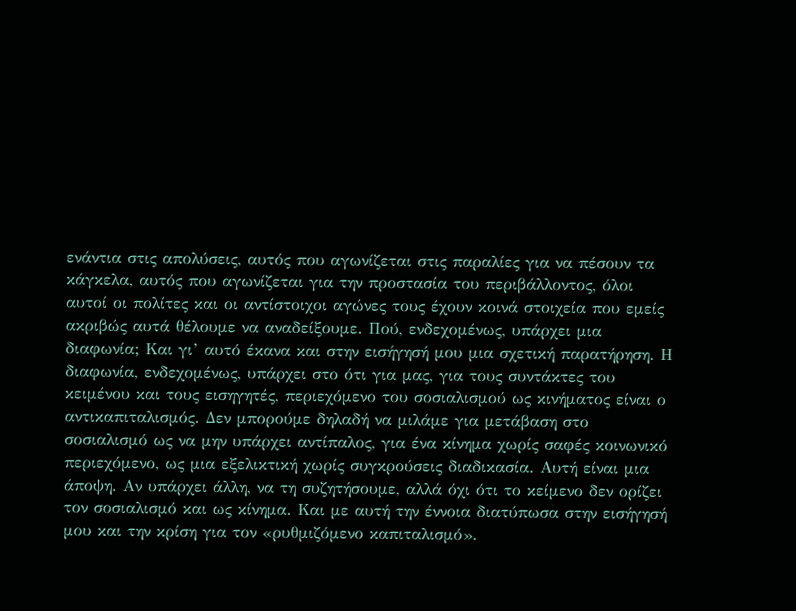ενάντια στις απολύσεις, αυτός που αγωνίζεται στις παραλίες για να πέσουν τα κάγκελα, αυτός που αγωνίζεται για την προστασία του περιβάλλοντος, όλοι αυτοί οι πολίτες και οι αντίστοιχοι αγώνες τους έχουν κοινά στοιχεία που εμείς ακριβώς αυτά θέλουμε να αναδείξουμε. Πού, ενδεχομένως, υπάρχει μια διαφωνία; Και γι’ αυτό έκανα και στην εισήγησή μου μια σχετική παρατήρηση. Η διαφωνία, ενδεχομένως, υπάρχει στο ότι για μας, για τους συντάκτες του κειμένου και τους εισηγητές, περιεχόμενο του σοσιαλισμού ως κινήματος είναι ο αντικαπιταλισμός. Δεν μπορούμε δηλαδή να μιλάμε για μετάβαση στο σοσιαλισμό ως να μην υπάρχει αντίπαλος, για ένα κίνημα χωρίς σαφές κοινωνικό περιεχόμενο, ως μια εξελικτική χωρίς συγκρούσεις διαδικασία. Αυτή είναι μια άποψη. Αν υπάρχει άλλη, να τη συζητήσουμε, αλλά όχι ότι το κείμενο δεν ορίζει τον σοσιαλισμό και ως κίνημα. Και με αυτή την έννοια διατύπωσα στην εισήγησή μου και την κρίση για τον «ρυθμιζόμενο καπιταλισμό».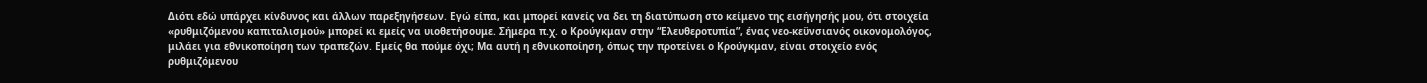Διότι εδώ υπάρχει κίνδυνος και άλλων παρεξηγήσεων. Εγώ είπα, και μπορεί κανείς να δει τη διατύπωση στο κείμενο της εισήγησής μου, ότι στοιχεία «ρυθμιζόμενου καπιταλισμού» μπορεί κι εμείς να υιοθετήσουμε. Σήμερα π.χ. ο Κρούγκμαν στην “Ελευθεροτυπία”, ένας νεο-κεϋνσιανός οικονομολόγος, μιλάει για εθνικοποίηση των τραπεζών. Εμείς θα πούμε όχι; Μα αυτή η εθνικοποίηση, όπως την προτείνει ο Κρούγκμαν, είναι στοιχείο ενός ρυθμιζόμενου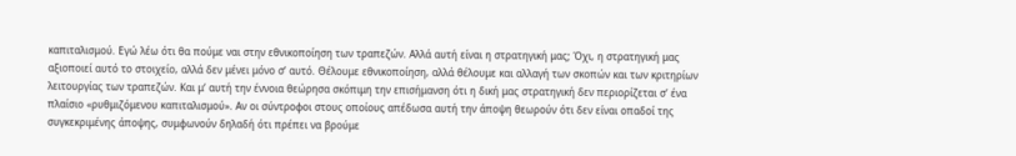καπιταλισμού. Εγώ λέω ότι θα πούμε ναι στην εθνικοποίηση των τραπεζών. Αλλά αυτή είναι η στρατηγική μας; Όχι, η στρατηγική μας αξιοποιεί αυτό το στοιχείο, αλλά δεν μένει μόνο σ’ αυτό. Θέλουμε εθνικοποίηση, αλλά θέλουμε και αλλαγή των σκοπών και των κριτηρίων λειτουργίας των τραπεζών. Και μ’ αυτή την έννοια θεώρησα σκόπιμη την επισήμανση ότι η δική μας στρατηγική δεν περιορίζεται σ’ ένα πλαίσιο «ρυθμιζόμενου καπιταλισμού». Αν οι σύντροφοι στους οποίους απέδωσα αυτή την άποψη θεωρούν ότι δεν είναι οπαδοί της συγκεκριμένης άποψης, συμφωνούν δηλαδή ότι πρέπει να βρούμε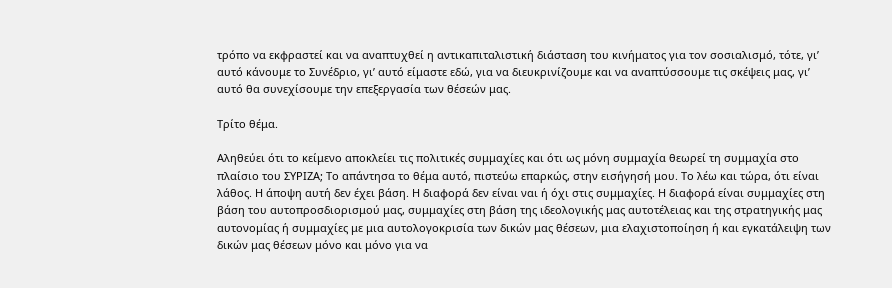τρόπο να εκφραστεί και να αναπτυχθεί η αντικαπιταλιστική διάσταση του κινήματος για τον σοσιαλισμό, τότε, γι’ αυτό κάνουμε το Συνέδριο, γι’ αυτό είμαστε εδώ, για να διευκρινίζουμε και να αναπτύσσουμε τις σκέψεις μας, γι’ αυτό θα συνεχίσουμε την επεξεργασία των θέσεών μας.

Τρίτο θέμα.

Αληθεύει ότι το κείμενο αποκλείει τις πολιτικές συμμαχίες και ότι ως μόνη συμμαχία θεωρεί τη συμμαχία στο πλαίσιο του ΣΥΡΙΖΑ; Το απάντησα το θέμα αυτό, πιστεύω επαρκώς, στην εισήγησή μου. Το λέω και τώρα, ότι είναι λάθος. Η άποψη αυτή δεν έχει βάση. Η διαφορά δεν είναι ναι ή όχι στις συμμαχίες. Η διαφορά είναι συμμαχίες στη βάση του αυτοπροσδιορισμού μας, συμμαχίες στη βάση της ιδεολογικής μας αυτοτέλειας και της στρατηγικής μας αυτονομίας ή συμμαχίες με μια αυτολογοκρισία των δικών μας θέσεων, μια ελαχιστοποίηση ή και εγκατάλειψη των δικών μας θέσεων μόνο και μόνο για να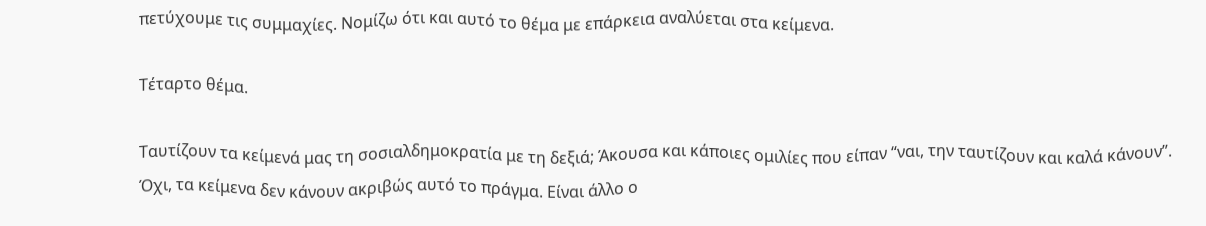πετύχουμε τις συμμαχίες. Νομίζω ότι και αυτό το θέμα με επάρκεια αναλύεται στα κείμενα.

Τέταρτο θέμα.

Ταυτίζουν τα κείμενά μας τη σοσιαλδημοκρατία με τη δεξιά; Άκουσα και κάποιες ομιλίες που είπαν “ναι, την ταυτίζουν και καλά κάνουν”. Όχι, τα κείμενα δεν κάνουν ακριβώς αυτό το πράγμα. Είναι άλλο ο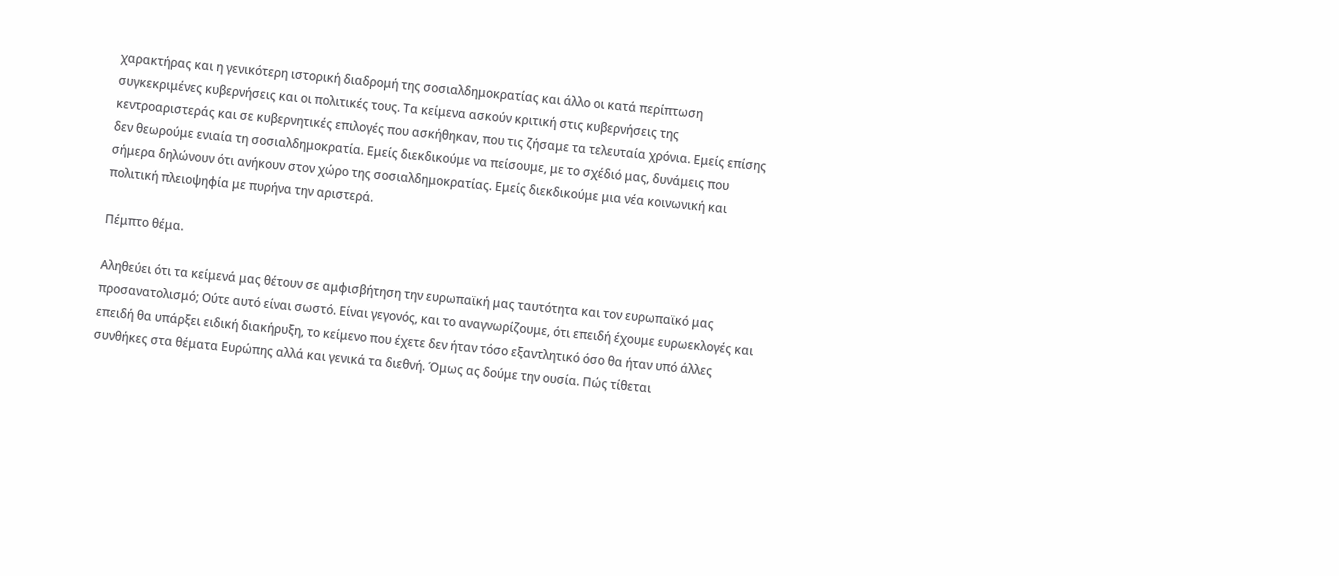χαρακτήρας και η γενικότερη ιστορική διαδρομή της σοσιαλδημοκρατίας και άλλο οι κατά περίπτωση συγκεκριμένες κυβερνήσεις και οι πολιτικές τους. Τα κείμενα ασκούν κριτική στις κυβερνήσεις της κεντροαριστεράς και σε κυβερνητικές επιλογές που ασκήθηκαν, που τις ζήσαμε τα τελευταία χρόνια. Εμείς επίσης δεν θεωρούμε ενιαία τη σοσιαλδημοκρατία. Εμείς διεκδικούμε να πείσουμε, με το σχέδιό μας, δυνάμεις που σήμερα δηλώνουν ότι ανήκουν στον χώρο της σοσιαλδημοκρατίας. Εμείς διεκδικούμε μια νέα κοινωνική και πολιτική πλειοψηφία με πυρήνα την αριστερά.

Πέμπτο θέμα.

Αληθεύει ότι τα κείμενά μας θέτουν σε αμφισβήτηση την ευρωπαϊκή μας ταυτότητα και τον ευρωπαϊκό μας προσανατολισμό; Ούτε αυτό είναι σωστό. Είναι γεγονός, και το αναγνωρίζουμε, ότι επειδή έχουμε ευρωεκλογές και επειδή θα υπάρξει ειδική διακήρυξη, το κείμενο που έχετε δεν ήταν τόσο εξαντλητικό όσο θα ήταν υπό άλλες συνθήκες στα θέματα Ευρώπης αλλά και γενικά τα διεθνή. Όμως ας δούμε την ουσία. Πώς τίθεται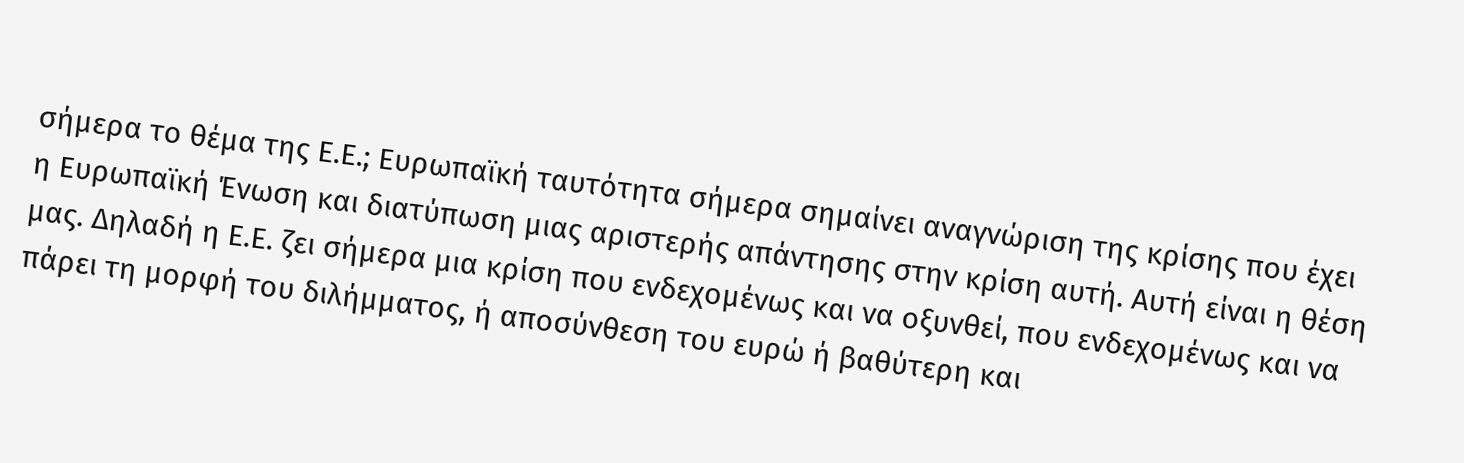σήμερα το θέμα της Ε.Ε.; Ευρωπαϊκή ταυτότητα σήμερα σημαίνει αναγνώριση της κρίσης που έχει η Ευρωπαϊκή Ένωση και διατύπωση μιας αριστερής απάντησης στην κρίση αυτή. Αυτή είναι η θέση μας. Δηλαδή η Ε.Ε. ζει σήμερα μια κρίση που ενδεχομένως και να οξυνθεί, που ενδεχομένως και να πάρει τη μορφή του διλήμματος, ή αποσύνθεση του ευρώ ή βαθύτερη και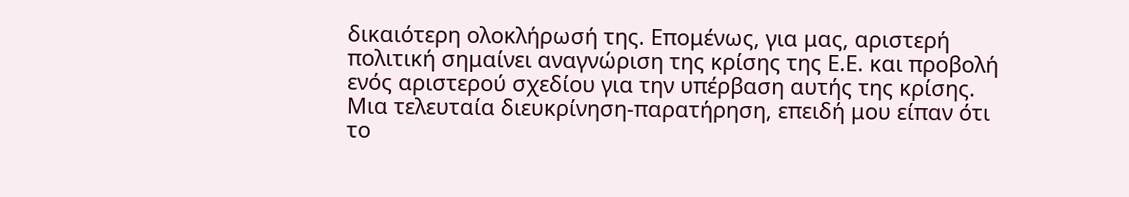δικαιότερη ολοκλήρωσή της. Επομένως, για μας, αριστερή πολιτική σημαίνει αναγνώριση της κρίσης της Ε.Ε. και προβολή ενός αριστερού σχεδίου για την υπέρβαση αυτής της κρίσης. Μια τελευταία διευκρίνηση-παρατήρηση, επειδή μου είπαν ότι το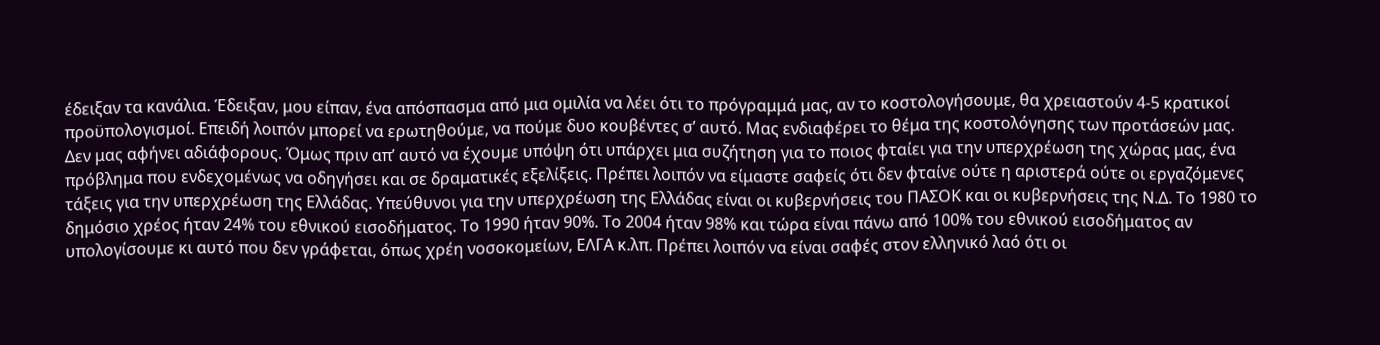έδειξαν τα κανάλια. Έδειξαν, μου είπαν, ένα απόσπασμα από μια ομιλία να λέει ότι το πρόγραμμά μας, αν το κοστολογήσουμε, θα χρειαστούν 4-5 κρατικοί προϋπολογισμοί. Επειδή λοιπόν μπορεί να ερωτηθούμε, να πούμε δυο κουβέντες σ’ αυτό. Μας ενδιαφέρει το θέμα της κοστολόγησης των προτάσεών μας. Δεν μας αφήνει αδιάφορους. Όμως πριν απ’ αυτό να έχουμε υπόψη ότι υπάρχει μια συζήτηση για το ποιος φταίει για την υπερχρέωση της χώρας μας, ένα πρόβλημα που ενδεχομένως να οδηγήσει και σε δραματικές εξελίξεις. Πρέπει λοιπόν να είμαστε σαφείς ότι δεν φταίνε ούτε η αριστερά ούτε οι εργαζόμενες τάξεις για την υπερχρέωση της Ελλάδας. Υπεύθυνοι για την υπερχρέωση της Ελλάδας είναι οι κυβερνήσεις του ΠΑΣΟΚ και οι κυβερνήσεις της Ν.Δ. Το 1980 το δημόσιο χρέος ήταν 24% του εθνικού εισοδήματος. Το 1990 ήταν 90%. Το 2004 ήταν 98% και τώρα είναι πάνω από 100% του εθνικού εισοδήματος αν υπολογίσουμε κι αυτό που δεν γράφεται, όπως χρέη νοσοκομείων, ΕΛΓΑ κ.λπ. Πρέπει λοιπόν να είναι σαφές στον ελληνικό λαό ότι οι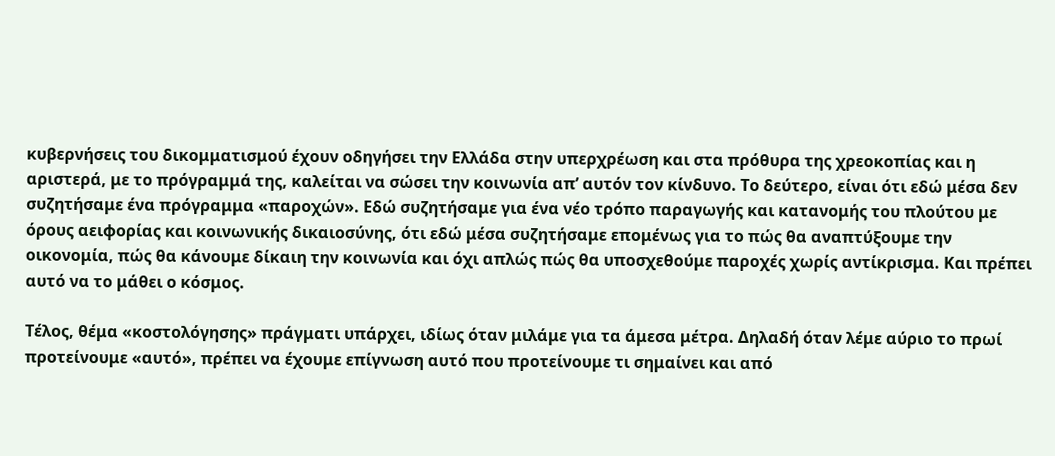κυβερνήσεις του δικομματισμού έχουν οδηγήσει την Ελλάδα στην υπερχρέωση και στα πρόθυρα της χρεοκοπίας και η αριστερά, με το πρόγραμμά της, καλείται να σώσει την κοινωνία απ’ αυτόν τον κίνδυνο. Το δεύτερο, είναι ότι εδώ μέσα δεν συζητήσαμε ένα πρόγραμμα «παροχών». Εδώ συζητήσαμε για ένα νέο τρόπο παραγωγής και κατανομής του πλούτου με όρους αειφορίας και κοινωνικής δικαιοσύνης, ότι εδώ μέσα συζητήσαμε επομένως για το πώς θα αναπτύξουμε την οικονομία, πώς θα κάνουμε δίκαιη την κοινωνία και όχι απλώς πώς θα υποσχεθούμε παροχές χωρίς αντίκρισμα. Και πρέπει αυτό να το μάθει ο κόσμος.

Τέλος, θέμα «κοστολόγησης» πράγματι υπάρχει, ιδίως όταν μιλάμε για τα άμεσα μέτρα. Δηλαδή όταν λέμε αύριο το πρωί προτείνουμε «αυτό», πρέπει να έχουμε επίγνωση αυτό που προτείνουμε τι σημαίνει και από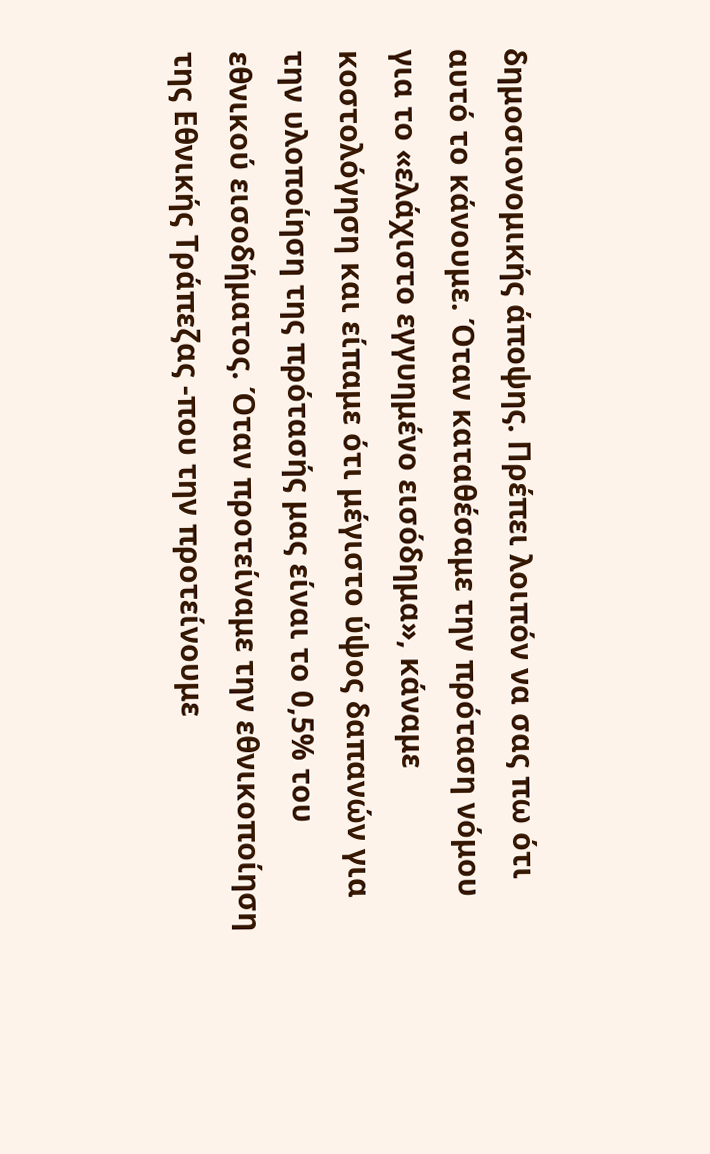δημοσιονομικής άποψης. Πρέπει λοιπόν να σας πω ότι αυτό το κάνουμε. Όταν καταθέσαμε την πρόταση νόμου για το «ελάχιστο εγγυημένο εισόδημα», κάναμε κοστολόγηση και είπαμε ότι μέγιστο ύψος δαπανών για την υλοποίηση της πρότασής μας είναι το 0,5% του εθνικού εισοδήματος. Όταν προτείναμε την εθνικοποίηση της Εθνικής Τράπεζας -που την προτείνουμε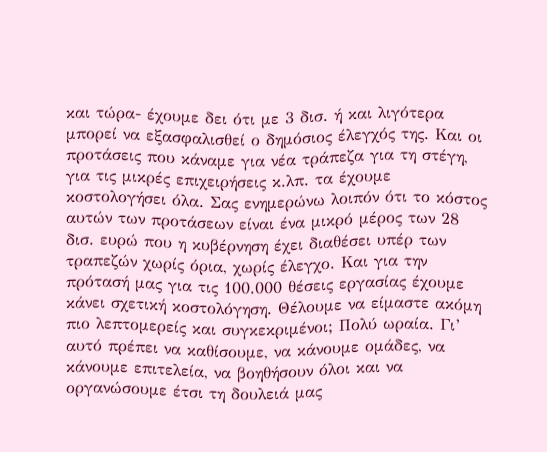και τώρα- έχουμε δει ότι με 3 δισ. ή και λιγότερα μπορεί να εξασφαλισθεί ο δημόσιος έλεγχός της. Και οι προτάσεις που κάναμε για νέα τράπεζα για τη στέγη, για τις μικρές επιχειρήσεις κ.λπ. τα έχουμε κοστολογήσει όλα. Σας ενημερώνω λοιπόν ότι το κόστος αυτών των προτάσεων είναι ένα μικρό μέρος των 28 δισ. ευρώ που η κυβέρνηση έχει διαθέσει υπέρ των τραπεζών χωρίς όρια, χωρίς έλεγχο. Και για την πρότασή μας για τις 100.000 θέσεις εργασίας έχουμε κάνει σχετική κοστολόγηση. Θέλουμε να είμαστε ακόμη πιο λεπτομερείς και συγκεκριμένοι; Πολύ ωραία. Γι’ αυτό πρέπει να καθίσουμε, να κάνουμε ομάδες, να κάνουμε επιτελεία, να βοηθήσουν όλοι και να οργανώσουμε έτσι τη δουλειά μας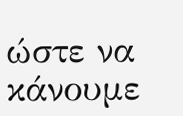ώστε να κάνουμε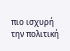πιο ισχυρή την πολιτική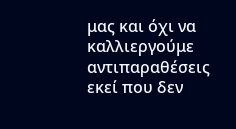μας και όχι να καλλιεργούμε αντιπαραθέσεις εκεί που δεν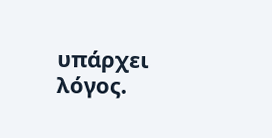υπάρχει λόγος.